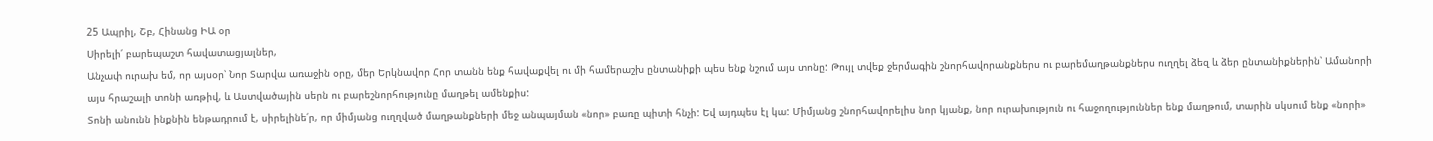25 Ապրիլ, Շբ, Հինանց ԻԱ օր
Սիրելի՛ բարեպաշտ հավատացյալներ,
Անչափ ուրախ եմ, որ այսօր՝ Նոր Տարվա առաջին օրը, մեր Երկնավոր Հոր տանն ենք հավաքվել ու մի համերաշխ ընտանիքի պես ենք նշում այս տոնը: Թույլ տվեք ջերմագին շնորհավորանքներս ու բարեմաղթանքներս ուղղել ձեզ և ձեր ընտանիքներին՝ Ամանորի այս հրաշալի տոնի առթիվ, և Աստվածային սերն ու բարեշնորհությունը մաղթել ամենքիս:
Տոնի անունն ինքնին ենթադրում է, սիրելինե՛ր, որ միմյանց ուղղված մաղթանքների մեջ անպայման «նոր» բառը պիտի հնչի: Եվ այդպես էլ կա: Միմյանց շնորհավորելիս նոր կյանք, նոր ուրախություն ու հաջողություններ ենք մաղթում, տարին սկսում ենք «նորի»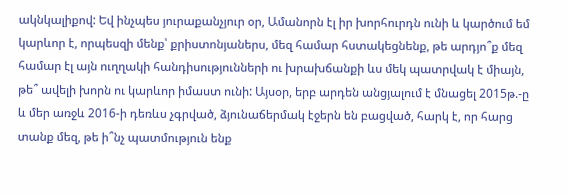ակնկալիքով: Եվ ինչպես յուրաքանչյուր օր, Ամանորն էլ իր խորհուրդն ունի և կարծում եմ կարևոր է, որպեսզի մենք՝ քրիստոնյաներս, մեզ համար հստակեցնենք, թե արդյո՞ք մեզ համար էլ այն ուղղակի հանդիսությունների ու խրախճանքի ևս մեկ պատրվակ է միայն, թե՞ ավելի խորն ու կարևոր իմաստ ունի: Այսօր, երբ արդեն անցյալում է մնացել 2015թ.-ը և մեր առջև 2016-ի դեռևս չգրված, ձյունաճերմակ էջերն են բացված, հարկ է, որ հարց տանք մեզ, թե ի՞նչ պատմություն ենք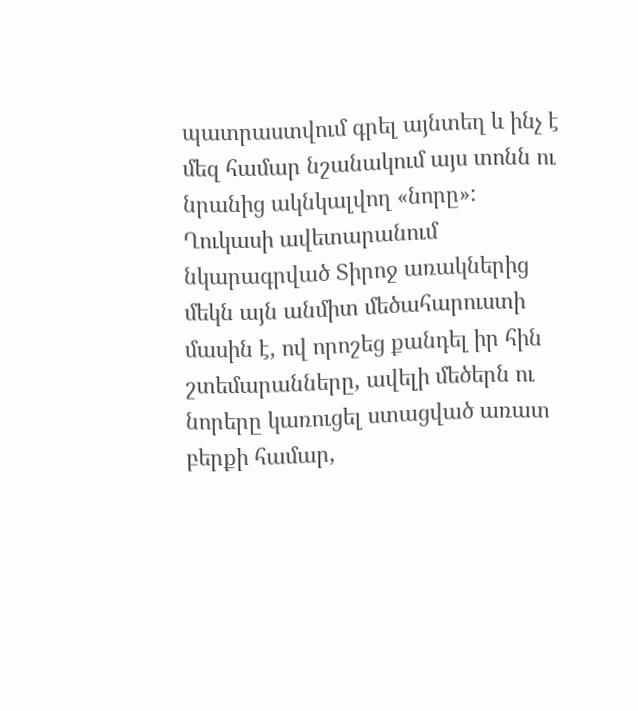պատրաստվում գրել այնտեղ և ինչ է մեզ համար նշանակում այս տոնն ու նրանից ակնկալվող «նորը»:
Ղուկասի ավետարանում նկարագրված Տիրոջ առակներից մեկն այն անմիտ մեծահարուստի մասին է, ով որոշեց քանդել իր հին շտեմարանները, ավելի մեծերն ու նորերը կառուցել ստացված առատ բերքի համար,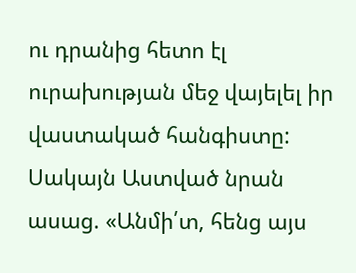ու դրանից հետո էլ ուրախության մեջ վայելել իր վաստակած հանգիստը: Սակայն Աստված նրան ասաց. «Անմի՛տ, հենց այս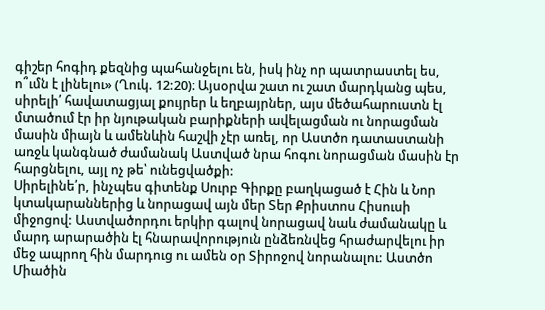գիշեր հոգիդ քեզնից պահանջելու են, իսկ ինչ որ պատրաստել ես, ո՞ւմն է լինելու» (Ղուկ. 12:20)։ Այսօրվա շատ ու շատ մարդկանց պես, սիրելի՛ հավատացյալ քույրեր և եղբայրներ, այս մեծահարուստն էլ մտածում էր իր նյութական բարիքների ավելացման ու նորացման մասին միայն և ամենևին հաշվի չէր առել, որ Աստծո դատաստանի առջև կանգնած ժամանակ Աստված նրա հոգու նորացման մասին էր հարցնելու, այլ ոչ թե՝ ունեցվածքի:
Սիրելինե՛ր, ինչպես գիտենք Սուրբ Գիրքը բաղկացած է Հին և Նոր կտակարաններից և նորացավ այն մեր Տեր Քրիստոս Հիսուսի միջոցով: Աստվածորդու երկիր գալով նորացավ նաև ժամանակը և մարդ արարածին էլ հնարավորություն ընձեռնվեց հրաժարվելու իր մեջ ապրող հին մարդուց ու ամեն օր Տիրոջով նորանալու: Աստծո Միածին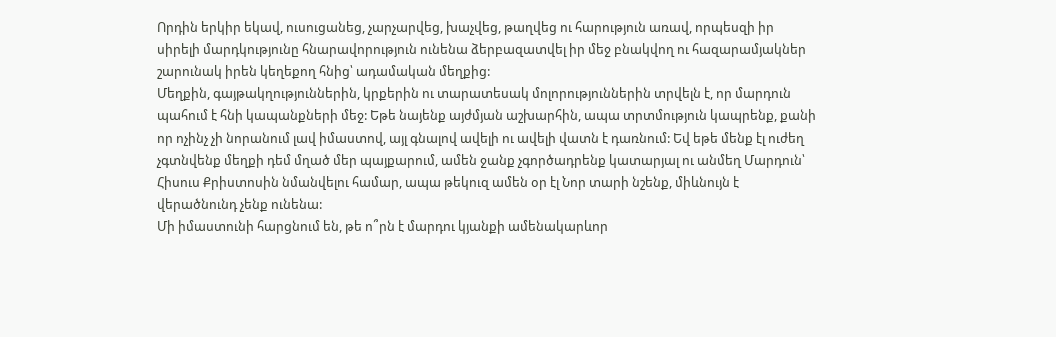Որդին երկիր եկավ, ուսուցանեց, չարչարվեց, խաչվեց, թաղվեց ու հարություն առավ, որպեսզի իր սիրելի մարդկությունը հնարավորություն ունենա ձերբազատվել իր մեջ բնակվող ու հազարամյակներ շարունակ իրեն կեղեքող հնից՝ ադամական մեղքից:
Մեղքին, գայթակղություններին, կրքերին ու տարատեսակ մոլորություններին տրվելն է, որ մարդուն պահում է հնի կապանքների մեջ: Եթե նայենք այժմյան աշխարհին, ապա տրտմություն կապրենք, քանի որ ոչինչ չի նորանում լավ իմաստով, այլ գնալով ավելի ու ավելի վատն է դառնում: Եվ եթե մենք էլ ուժեղ չգտնվենք մեղքի դեմ մղած մեր պայքարում, ամեն ջանք չգործադրենք կատարյալ ու անմեղ Մարդուն՝ Հիսուս Քրիստոսին նմանվելու համար, ապա թեկուզ ամեն օր էլ Նոր տարի նշենք, միևնույն է վերածնունդ չենք ունենա:
Մի իմաստունի հարցնում են, թե ո՞րն է մարդու կյանքի ամենակարևոր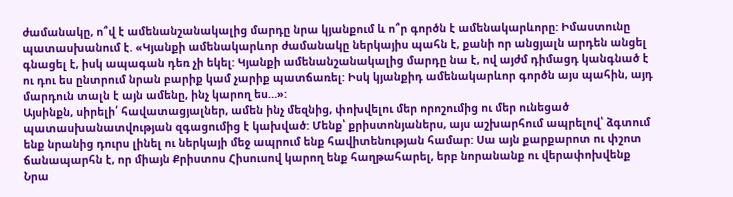ժամանակը, ո՞վ է ամենանշանակալից մարդը նրա կյանքում և ո՞ր գործն է ամենակարևորը: Իմաստունը պատասխանում է. «Կյանքի ամենակարևոր ժամանակը ներկայիս պահն է, քանի որ անցյալն արդեն անցել գնացել է, իսկ ապագան դեռ չի եկել: Կյանքի ամենանշանակալից մարդը նա է, ով այժմ դիմացդ կանգնած է ու դու ես ընտրում նրան բարիք կամ չարիք պատճառել: Իսկ կյանքիդ ամենակարևոր գործն այս պահին, այդ մարդուն տալն է այն ամենը, ինչ կարող ես…»:
Այսինքն, սիրելի՛ հավատացյալներ, ամեն ինչ մեզնից, փոխվելու մեր որոշումից ու մեր ունեցած պատասխանատվության զգացումից է կախված: Մենք՝ քրիստոնյաներս, այս աշխարհում ապրելով՝ ձգտում ենք նրանից դուրս լինել ու ներկայի մեջ ապրում ենք հավիտենության համար: Սա այն քարքարոտ ու փշոտ ճանապարհն է, որ միայն Քրիստոս Հիսուսով կարող ենք հաղթահարել, երբ նորանանք ու վերափոխվենք Նրա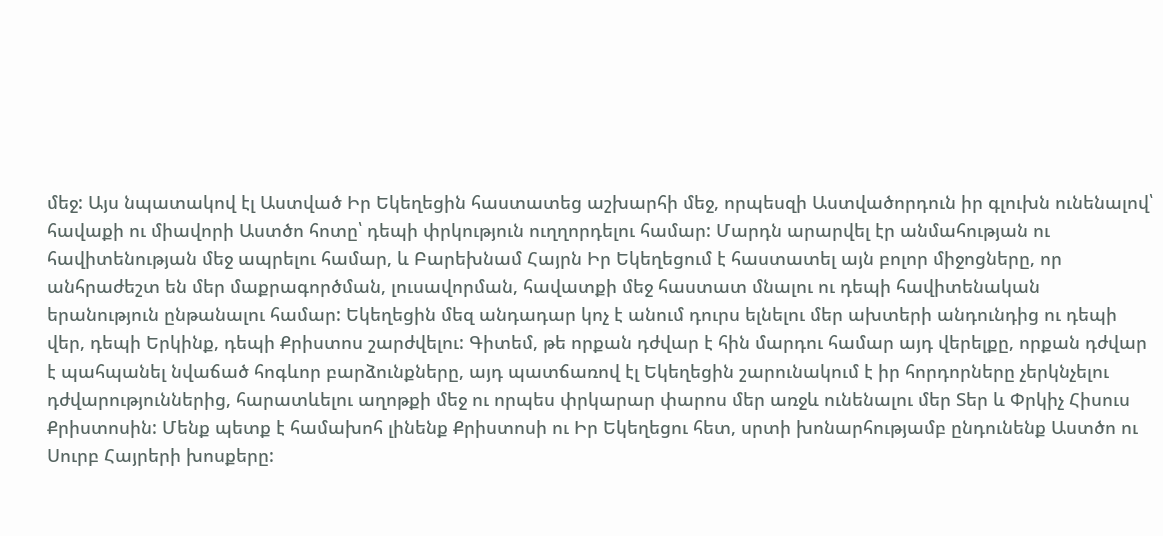մեջ: Այս նպատակով էլ Աստված Իր Եկեղեցին հաստատեց աշխարհի մեջ, որպեսզի Աստվածորդուն իր գլուխն ունենալով՝ հավաքի ու միավորի Աստծո հոտը՝ դեպի փրկություն ուղղորդելու համար: Մարդն արարվել էր անմահության ու հավիտենության մեջ ապրելու համար, և Բարեխնամ Հայրն Իր Եկեղեցում է հաստատել այն բոլոր միջոցները, որ անհրաժեշտ են մեր մաքրագործման, լուսավորման, հավատքի մեջ հաստատ մնալու ու դեպի հավիտենական երանություն ընթանալու համար: Եկեղեցին մեզ անդադար կոչ է անում դուրս ելնելու մեր ախտերի անդունդից ու դեպի վեր, դեպի Երկինք, դեպի Քրիստոս շարժվելու: Գիտեմ, թե որքան դժվար է հին մարդու համար այդ վերելքը, որքան դժվար է պահպանել նվաճած հոգևոր բարձունքները, այդ պատճառով էլ Եկեղեցին շարունակում է իր հորդորները չերկնչելու դժվարություններից, հարատևելու աղոթքի մեջ ու որպես փրկարար փարոս մեր առջև ունենալու մեր Տեր և Փրկիչ Հիսուս Քրիստոսին: Մենք պետք է համախոհ լինենք Քրիստոսի ու Իր Եկեղեցու հետ, սրտի խոնարհությամբ ընդունենք Աստծո ու Սուրբ Հայրերի խոսքերը: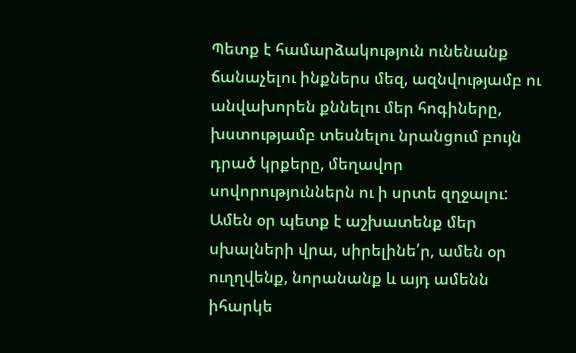Պետք է համարձակություն ունենանք ճանաչելու ինքներս մեզ, ազնվությամբ ու անվախորեն քննելու մեր հոգիները, խստությամբ տեսնելու նրանցում բույն դրած կրքերը, մեղավոր սովորություններն ու ի սրտե զղջալու: Ամեն օր պետք է աշխատենք մեր սխալների վրա, սիրելինե՛ր, ամեն օր ուղղվենք, նորանանք և այդ ամենն իհարկե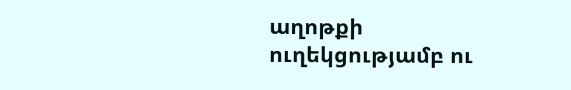աղոթքի ուղեկցությամբ ու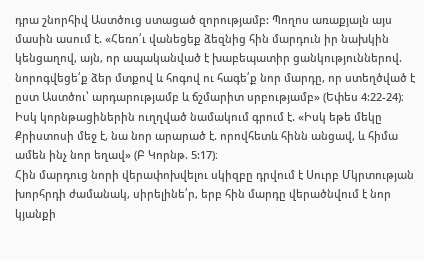դրա շնորհիվ Աստծուց ստացած զորությամբ: Պողոս առաքյալն այս մասին ասում է. «Հեռո՛ւ վանեցեք ձեզնից հին մարդուն իր նախկին կենցաղով, այն, որ ապականված է խաբեպատիր ցանկություններով. նորոգվեցե՛ք ձեր մտքով և հոգով ու հագե՛ք նոր մարդը, որ ստեղծված է ըստ Աստծու՝ արդարությամբ և ճշմարիտ սրբությամբ» (Եփես 4:22-24)։ Իսկ կորնթացիներին ուղղված նամակում գրում է. «Իսկ եթե մեկը Քրիստոսի մեջ է, նա նոր արարած է. որովհետև հինն անցավ, և հիմա ամեն ինչ նոր եղավ» (Բ Կորնթ. 5:17)։
Հին մարդուց նորի վերափոխվելու սկիզբը դրվում է Սուրբ Մկրտության խորհրդի ժամանակ, սիրելինե՛ր, երբ հին մարդը վերածնվում է նոր կյանքի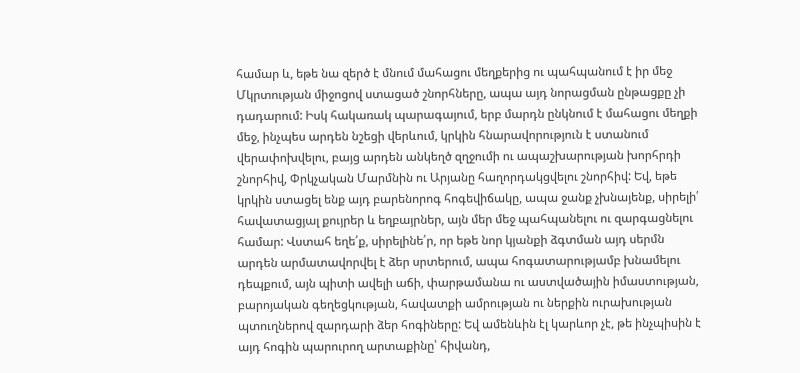համար և, եթե նա զերծ է մնում մահացու մեղքերից ու պահպանում է իր մեջ Մկրտության միջոցով ստացած շնորհները, ապա այդ նորացման ընթացքը չի դադարում: Իսկ հակառակ պարագայում, երբ մարդն ընկնում է մահացու մեղքի մեջ, ինչպես արդեն նշեցի վերևում, կրկին հնարավորություն է ստանում վերափոխվելու, բայց արդեն անկեղծ զղջումի ու ապաշխարության խորհրդի շնորհիվ, Փրկչական Մարմնին ու Արյանը հաղորդակցվելու շնորհիվ: Եվ, եթե կրկին ստացել ենք այդ բարենորոգ հոգեվիճակը, ապա ջանք չխնայենք, սիրելի՛ հավատացյալ քույրեր և եղբայրներ, այն մեր մեջ պահպանելու ու զարգացնելու համար: Վստահ եղե՛ք, սիրելինե՛ր, որ եթե նոր կյանքի ձգտման այդ սերմն արդեն արմատավորվել է ձեր սրտերում, ապա հոգատարությամբ խնամելու դեպքում, այն պիտի ավելի աճի, փարթամանա ու աստվածային իմաստության, բարոյական գեղեցկության, հավատքի ամրության ու ներքին ուրախության պտուղներով զարդարի ձեր հոգիները: Եվ ամենևին էլ կարևոր չէ, թե ինչպիսին է այդ հոգին պարուրող արտաքինը՝ հիվանդ,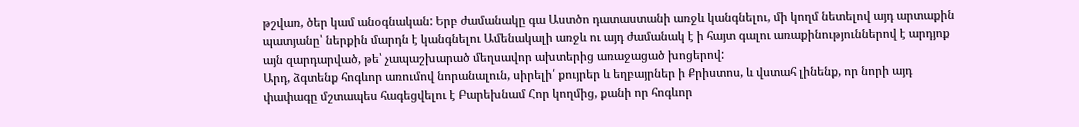թշվառ, ծեր կամ անօգնական: Երբ ժամանակը գա Աստծո դատաստանի առջև կանգնելու, մի կողմ նետելով այդ արտաքին պատյանը՝ ներքին մարդն է կանգնելու Ամենակալի առջև ու այդ ժամանակ է ի հայտ գալու առաքինություններով է արդյոք այն զարդարված, թե՝ չապաշխարած մեղսավոր ախտերից առաջացած խոցերով:
Արդ, ձգտենք հոգևոր առումով նորանալուն, սիրելի՛ քույրեր և եղբայրներ ի Քրիստոս, և վստահ լինենք, որ նորի այդ փափագը մշտապես հագեցվելու է Բարեխնամ Հոր կողմից, քանի որ հոգևոր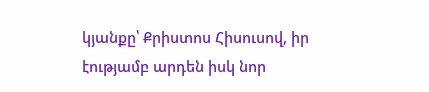կյանքը՝ Քրիստոս Հիսուսով, իր էությամբ արդեն իսկ նոր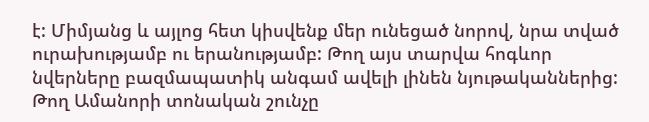է: Միմյանց և այլոց հետ կիսվենք մեր ունեցած նորով, նրա տված ուրախությամբ ու երանությամբ: Թող այս տարվա հոգևոր նվերները բազմապատիկ անգամ ավելի լինեն նյութականներից: Թող Ամանորի տոնական շունչը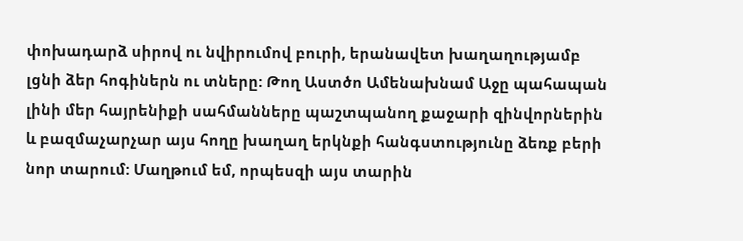փոխադարձ սիրով ու նվիրումով բուրի, երանավետ խաղաղությամբ լցնի ձեր հոգիներն ու տները: Թող Աստծո Ամենախնամ Աջը պահապան լինի մեր հայրենիքի սահմանները պաշտպանող քաջարի զինվորներին և բազմաչարչար այս հողը խաղաղ երկնքի հանգստությունը ձեռք բերի նոր տարում: Մաղթում եմ, որպեսզի այս տարին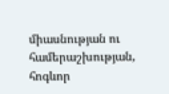միասնության ու համերաշխության, հոգևոր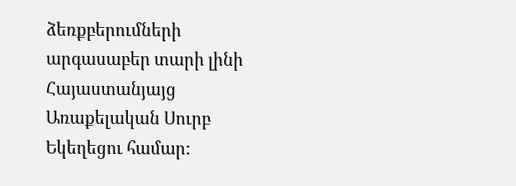ձեռքբերումների արգասաբեր տարի լինի Հայաստանյայց Առաքելական Սուրբ Եկեղեցու համար: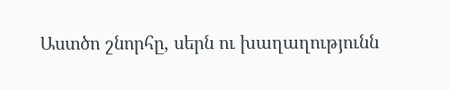Աստծո շնորհը, սերն ու խաղաղությունն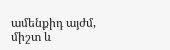ամենքիդ այժմ, միշտ և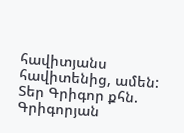հավիտյանս հավիտենից, ամեն:
Տեր Գրիգոր քհն. Գրիգորյան